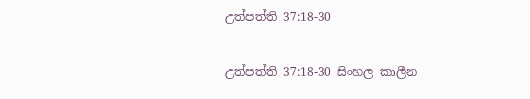උත්පත්ති 37:18-30

උත්පත්ති 37:18-30 සිංහල කාලීන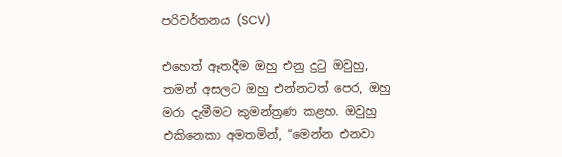පරිවර්තනය (SCV)

එහෙත් ඈතදීම ඔහු එනු දුටු ඔවුහු, තමන් අසලට ඔහු එන්නටත් පෙර, ඔහු මරා දැමීමට කුමන්ත්‍රණ කළහ. ඔවුහු එකිනෙකා අමතමින්, “මෙන්න එනවා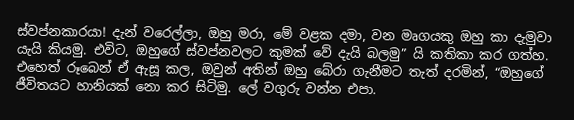ස්වප්නකාරයා! දැන් වරෙල්ලා, ඔහු මරා, මේ වළක දමා, වන මෘගයකු ඔහු කා දැමුවා යැයි කියමු. එවිට, ඔහුගේ ස්වප්නවලට කුමක් වේ දැයි බලමු” යි කතිකා කර ගත්හ. එහෙත් රූබෙන් ඒ ඇසූ කල, ඔවුන් අතින් ඔහු බේරා ගැනීමට තැත් දරමින්, “ඔහුගේ ජීවිතයට හානියක් නො කර සිටිමු. ලේ වගුරු වන්න එපා.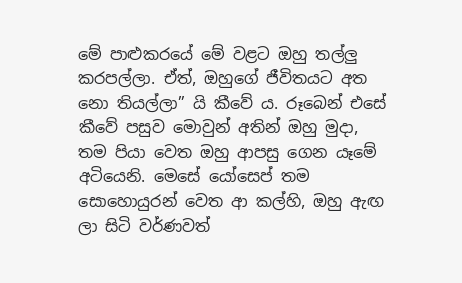මේ පාළුකරයේ මේ වළට ඔහු තල්ලු කරපල්ලා. ඒත්, ඔහුගේ ජීවිතයට අත නො තියල්ලා” යි කීවේ ය. රූබෙන් එසේ කීවේ පසුව මොවුන් අතින් ඔහු මුදා, තම පියා වෙත ඔහු ආපසු ගෙන යෑමේ අටියෙනි. මෙසේ යෝසෙප් තම සොහොයුරන් වෙත ආ කල්හි, ඔහු ඇඟ ලා සිටි වර්ණවත්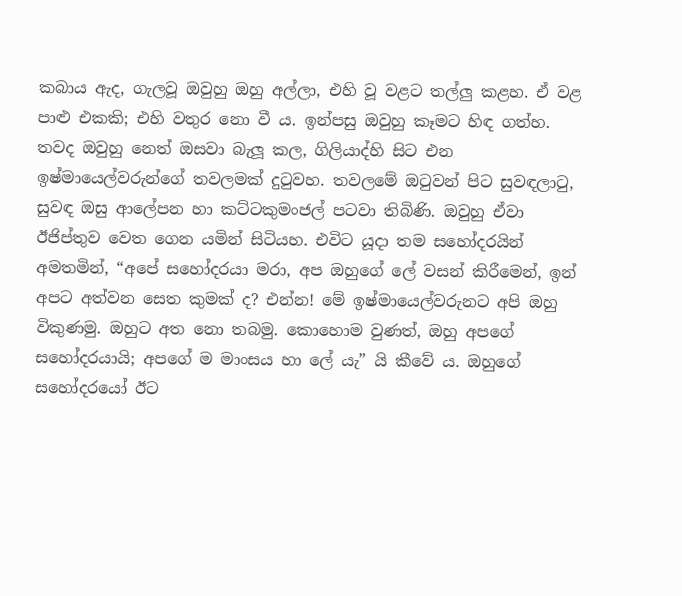කබාය ඇද, ගැලවූ ඔවුහු ඔහු අල්ලා, එහි වූ වළට තල්ලු කළහ. ඒ වළ පාළු එකකි; එහි වතුර නො වී ය. ඉන්පසු ඔවුහු කෑමට හිඳ ගත්හ. තවද ඔවුහු නෙත් ඔසවා බැලූ කල, ගිලියාද්හි සිට එන ඉෂ්මායෙල්වරුන්ගේ තවලමක් දුටුවහ. තවලමේ ඔටුවන් පිට සුවඳලාටු, සුවඳ ඔසු ආලේපන හා කට්ටකුමංජල් පටවා තිබිණි. ඔවුහු ඒවා ඊජිප්තුව වෙත ගෙන යමින් සිටියහ. එවිට යූදා තම සහෝදරයින් අමතමින්, “අපේ සහෝදරයා මරා, අප ඔහුගේ ලේ වසන් කිරීමෙන්, ඉන් අපට අත්වන සෙත කුමක් ද? එන්න! මේ ඉෂ්මායෙල්වරුනට අපි ඔහු විකුණමු. ඔහුට අත නො තබමු. කොහොම වුණත්, ඔහු අපගේ සහෝදරයායි; අපගේ ම මාංසය හා ලේ යැ” යි කීවේ ය. ඔහුගේ සහෝදරයෝ ඊට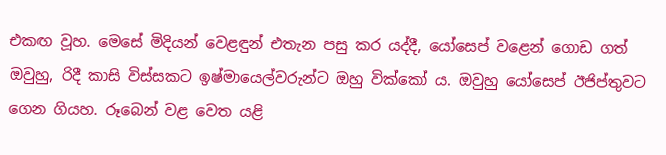එකඟ වූහ. මෙසේ මිදියන් වෙළඳුන් එතැන පසු කර යද්දී, යෝසෙප් වළෙන් ගොඩ ගත් ඔවුහු, රිදී කාසි විස්සකට ඉෂ්මායෙල්වරුන්ට ඔහු වික්කෝ ය. ඔවුහු යෝසෙප් ඊජිප්තුවට ගෙන ගියහ. රූබෙන් වළ වෙත යළි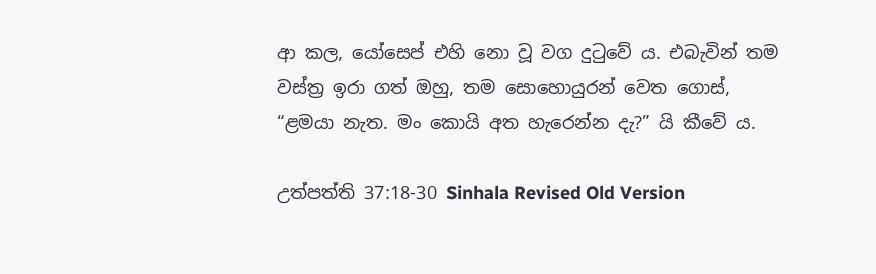ආ කල, යෝසෙප් එහි නො වූ වග දුටුවේ ය. එබැවින් තම වස්ත්‍ර ඉරා ගත් ඔහු, තම සොහොයුරන් වෙත ගොස්, “ළමයා නැත. මං කොයි අත හැරෙන්න දැ?” යි කීවේ ය.

උත්පත්ති 37:18-30 Sinhala Revised Old Version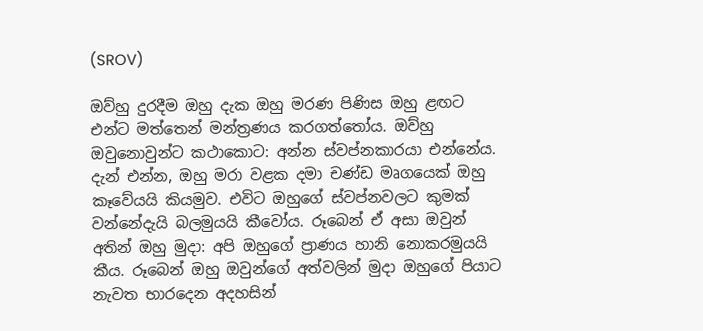(SROV)

ඔව්හු දුරදීම ඔහු දැක ඔහු මරණ පිණිස ඔහු ළඟට එන්ට මත්තෙන් මන්ත්‍රණය කරගත්තෝය. ඔව්හු ඔවුනොවුන්ට කථාකොට: අන්න ස්වප්නකාරයා එන්නේය. දැන් එන්න, ඔහු මරා වළක දමා චණ්ඩ මෘගයෙක් ඔහු කෑවේයයි කියමුව. එවිට ඔහුගේ ස්වප්නවලට කුමක් වන්නේදැයි බලමුයයි කීවෝය. රූබෙන් ඒ අසා ඔවුන් අතින් ඔහු මුදා: අපි ඔහුගේ ප්‍රාණය හානි නොකරමුයයි කීය. රූබෙන් ඔහු ඔවුන්ගේ අත්වලින් මුදා ඔහුගේ පියාට නැවත භාරදෙන අදහසින්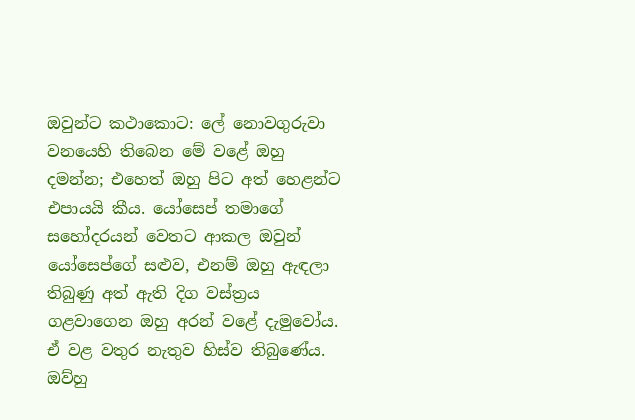ඔවුන්ට කථාකොට: ලේ නොවගුරුවා වනයෙහි තිබෙන මේ වළේ ඔහු දමන්න; එහෙත් ඔහු පිට අත් හෙළන්ට එපායයි කීය. යෝසෙප් තමාගේ සහෝදරයන් වෙතට ආකල ඔවුන් යෝසෙප්ගේ සළුව, එනම් ඔහු ඇඳලා තිබුණු අත් ඇති දිග වස්ත්‍රය ගළවාගෙන ඔහු අරන් වළේ දැමුවෝය. ඒ වළ වතුර නැතුව හිස්ව තිබුණේය. ඔව්හු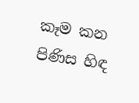කෑම කන පිණිස හිඳ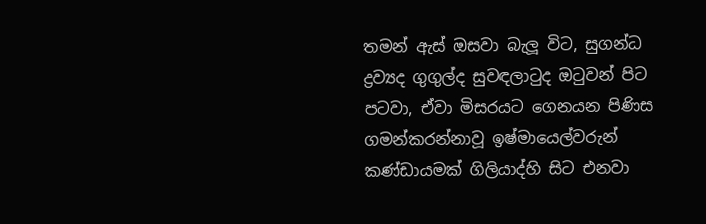තමන් ඇස් ඔසවා බැලූ විට, සුගන්ධ ද්‍රව්‍යද ගුගුල්ද සුවඳලාටුද ඔටුවන් පිට පටවා, ඒවා මිසරයට ගෙනයන පිණිස ගමන්කරන්නාවූ ඉෂ්මායෙල්වරුන් කණ්ඩායමක් ගිලියාද්හි සිට එනවා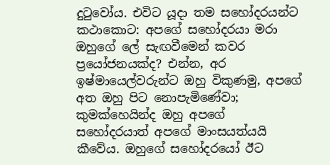දුටුවෝය. එවිට යූදා තම සහෝදරයන්ට කථාකොට: අපගේ සහෝදරයා මරා ඔහුගේ ලේ සැඟවීමෙන් කවර ප්‍රයෝජනයක්ද? එන්න, අර ඉෂ්මායෙල්වරුන්ට ඔහු විකුණමු, අපගේ අත ඔහු පිට නොපැමිණේවා; කුමක්හෙයින්ද ඔහු අපගේ සහෝදරයාත් අපගේ මාංසයත්යයි කීවේය. ඔහුගේ සහෝදරයෝ ඊට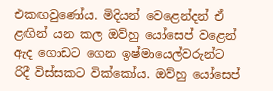එකඟවුණෝය. මිදියන් වෙළෙන්දන් ඒ ළඟින් යන කල ඔව්හු යෝසෙප් වළෙන් ඇද ගොඩට ගෙන ඉෂ්මායෙල්වරුන්ට රිදී විස්සකට වික්කෝය. ඔව්හු යෝසෙප්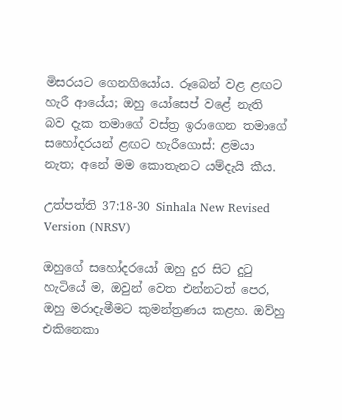මිසරයට ගෙනගියෝය. රූබෙන් වළ ළඟට හැරී ආයේය; ඔහු යෝසෙප් වළේ නැති බව දැක තමාගේ වස්ත්‍ර ඉරාගෙන තමාගේ සහෝදරයන් ළඟට හැරීගොස්: ළමයා නැත; අනේ මම කොතැනට යම්දැයි කීය.

උත්පත්ති 37:18-30 Sinhala New Revised Version (NRSV)

ඔහුගේ සහෝදරයෝ ඔහු දුර සිට දුටු හැටියේ ම, ඔවුන් වෙත එන්නටත් පෙර, ඔහු මරාදැමීමට කුමන්ත්‍රණය කළහ. ඔව්හු එකිනෙකා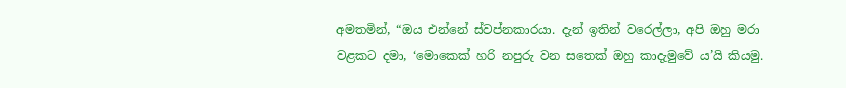අමතමින්, “ඔය එන්නේ ස්වප්නකාරයා. දැන් ඉතින් වරෙල්ලා, අපි ඔහු මරා වළකට දමා, ‘මොකෙක් හරි නපුරු වන සතෙක් ඔහු කාදැමුවේ ය’යි කියමු.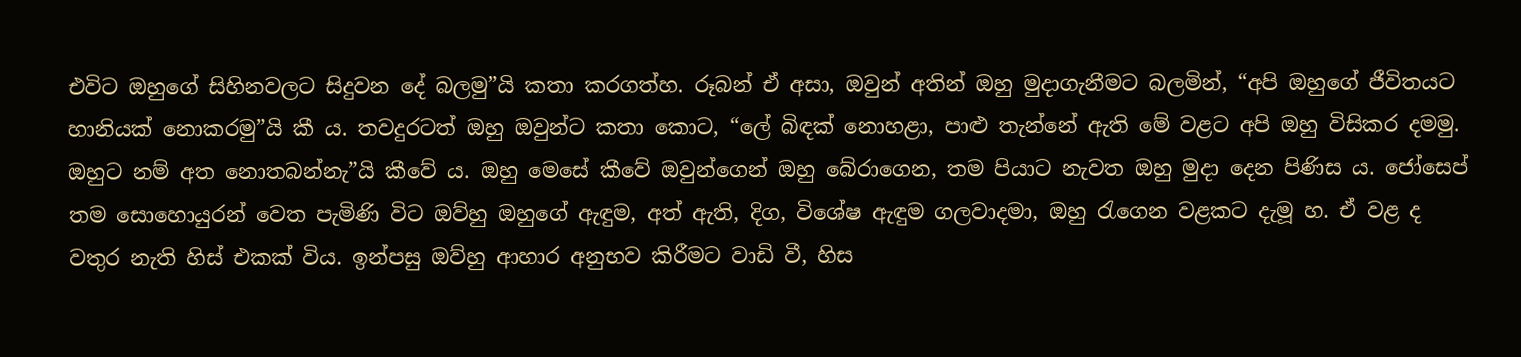එවිට ඔහුගේ සිහිනවලට සිදුවන දේ බලමු”යි කතා කරගත්හ. රූබන් ඒ අසා, ඔවුන් අතින් ඔහු මුදාගැනීමට බලමින්, “අපි ඔහුගේ ජීවිතයට හානියක් නොකරමු”යි කී ය. තවදුරටත් ඔහු ඔවුන්ට කතා කොට, “ලේ බිඳක් නොහළා, පාළු තැන්නේ ඇති මේ වළට අපි ඔහු විසිකර දමමු. ඔහුට නම් අත නොතබන්නැ”යි කීවේ ය. ඔහු මෙසේ කීවේ ඔවුන්ගෙන් ඔහු බේරාගෙන, තම පියාට නැවත ඔහු මුදා දෙන පිණිස ය. ජෝසෙප් තම සොහොයුරන් වෙත පැමිණි විට ඔව්හු ඔහුගේ ඇඳුම, අත් ඇති, දිග, විශේෂ ඇඳුම ගලවාදමා, ඔහු රැගෙන වළකට දැමූ හ. ඒ වළ ද වතුර නැති හිස් එකක් විය. ඉන්පසු ඔව්හු ආහාර අනුභව කිරීමට වාඩි වී, හිස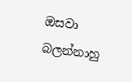ඔසවා බලන්නාහු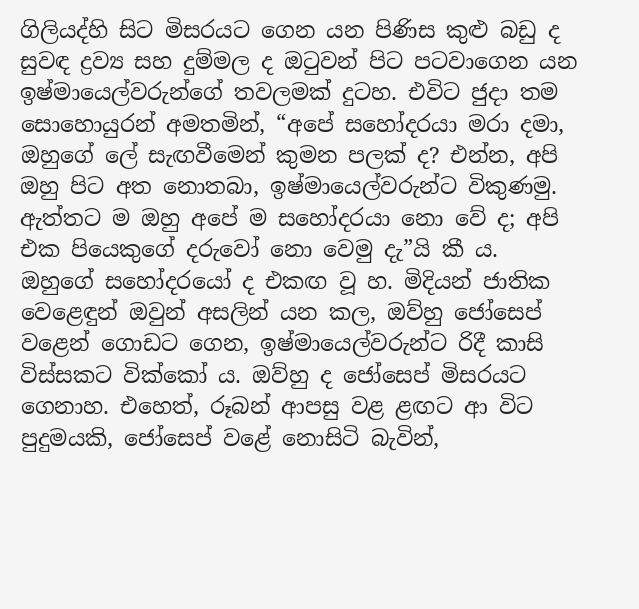ගිලියද්හි සිට මිසරයට ගෙන යන පිණිස කුළු බඩු ද සුවඳ ද්‍රව්‍ය සහ දුම්මල ද ඔටුවන් පිට පටවාගෙන යන ඉෂ්මායෙල්වරුන්ගේ තවලමක් දුටහ. එවිට ජුදා තම සොහොයුරන් අමතමින්, “අපේ සහෝදරයා මරා දමා, ඔහුගේ ලේ සැඟවීමෙන් කුමන පලක් ද? එන්න, අපි ඔහු පිට අත නොතබා, ඉෂ්මායෙල්වරුන්ට විකුණමු. ඇත්තට ම ඔහු අපේ ම සහෝදරයා නො වේ ද; අපි එක පියෙකුගේ දරුවෝ නො වෙමු දැ”යි කී ය. ඔහුගේ සහෝදරයෝ ද එකඟ වූ හ. මිදියන් ජාතික වෙළෙඳුන් ඔවුන් අසලින් යන කල, ඔව්හු ජෝසෙප් වළෙන් ගොඩට ගෙන, ඉෂ්මායෙල්වරුන්ට රිදී කාසි විස්සකට වික්කෝ ය. ඔව්හු ද ජෝසෙප් මිසරයට ගෙනාහ. එහෙත්, රූබන් ආපසු වළ ළඟට ආ විට පුදුමයකි, ජෝසෙප් වළේ නොසිටි බැවින්,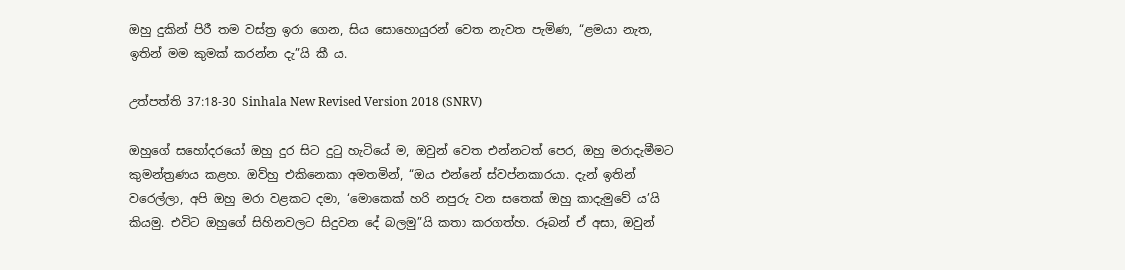ඔහු දුකින් පිරී තම වස්ත්‍ර ඉරා ගෙන, සිය සොහොයුරන් වෙත නැවත පැමිණ, “ළමයා නැත, ඉතින් මම කුමක් කරන්න දැ”යි කී ය.

උත්පත්ති 37:18-30 Sinhala New Revised Version 2018 (SNRV)

ඔහුගේ සහෝදරයෝ ඔහු දුර සිට දුටු හැටියේ ම, ඔවුන් වෙත එන්නටත් පෙර, ඔහු මරාදැමීමට කුමන්ත්‍රණය කළහ. ඔව්හු එකිනෙකා අමතමින්, “ඔය එන්නේ ස්වප්නකාරයා. දැන් ඉතින් වරෙල්ලා, අපි ඔහු මරා වළකට දමා, ‘මොකෙක් හරි නපුරු වන සතෙක් ඔහු කාදැමුවේ ය’යි කියමු. එවිට ඔහුගේ සිහිනවලට සිදුවන දේ බලමු”යි කතා කරගත්හ. රූබන් ඒ අසා, ඔවුන්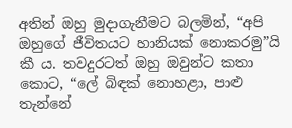අතින් ඔහු මුදාගැනීමට බලමින්, “අපි ඔහුගේ ජීවිතයට හානියක් නොකරමු”යි කී ය. තවදුරටත් ඔහු ඔවුන්ට කතා කොට, “ලේ බිඳක් නොහළා, පාළු තැන්නේ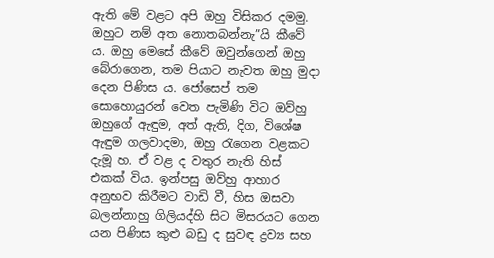ඇති මේ වළට අපි ඔහු විසිකර දමමු. ඔහුට නම් අත නොතබන්නැ”යි කීවේ ය. ඔහු මෙසේ කීවේ ඔවුන්ගෙන් ඔහු බේරාගෙන, තම පියාට නැවත ඔහු මුදා දෙන පිණිස ය. ජෝසෙප් තම සොහොයුරන් වෙත පැමිණි විට ඔව්හු ඔහුගේ ඇඳුම, අත් ඇති, දිග, විශේෂ ඇඳුම ගලවාදමා, ඔහු රැගෙන වළකට දැමූ හ. ඒ වළ ද වතුර නැති හිස් එකක් විය. ඉන්පසු ඔව්හු ආහාර අනුභව කිරීමට වාඩි වී, හිස ඔසවා බලන්නාහු ගිලියද්හි සිට මිසරයට ගෙන යන පිණිස කුළු බඩු ද සුවඳ ද්‍රව්‍ය සහ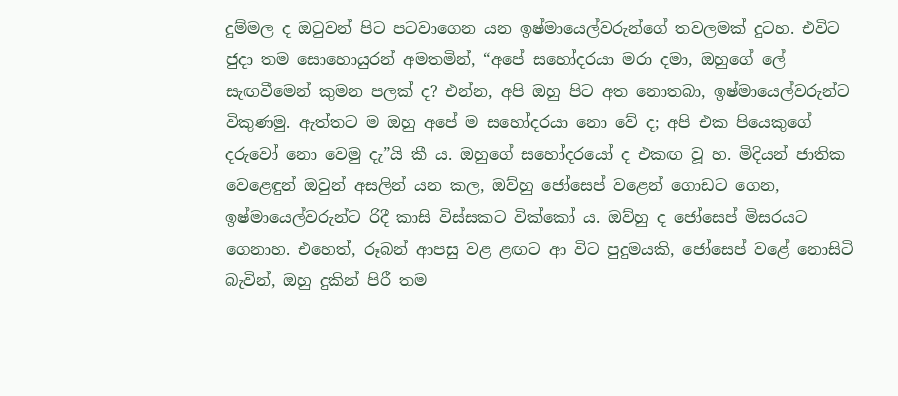දුම්මල ද ඔටුවන් පිට පටවාගෙන යන ඉෂ්මායෙල්වරුන්ගේ තවලමක් දුටහ. එවිට ජුදා තම සොහොයුරන් අමතමින්, “අපේ සහෝදරයා මරා දමා, ඔහුගේ ලේ සැඟවීමෙන් කුමන පලක් ද? එන්න, අපි ඔහු පිට අත නොතබා, ඉෂ්මායෙල්වරුන්ට විකුණමු. ඇත්තට ම ඔහු අපේ ම සහෝදරයා නො වේ ද; අපි එක පියෙකුගේ දරුවෝ නො වෙමු දැ”යි කී ය. ඔහුගේ සහෝදරයෝ ද එකඟ වූ හ. මිදියන් ජාතික වෙළෙඳුන් ඔවුන් අසලින් යන කල, ඔව්හු ජෝසෙප් වළෙන් ගොඩට ගෙන, ඉෂ්මායෙල්වරුන්ට රිදී කාසි විස්සකට වික්කෝ ය. ඔව්හු ද ජෝසෙප් මිසරයට ගෙනාහ. එහෙත්, රූබන් ආපසු වළ ළඟට ආ විට පුදුමයකි, ජෝසෙප් වළේ නොසිටි බැවින්, ඔහු දුකින් පිරී තම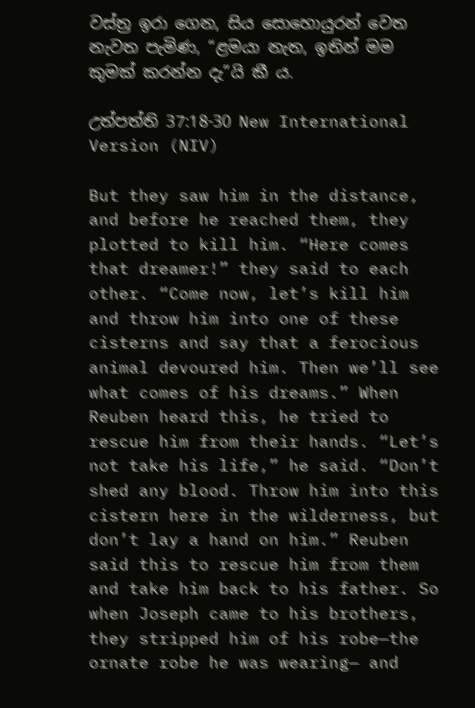වස්ත්‍ර ඉරා ගෙන, සිය සොහොයුරන් වෙත නැවත පැමිණ, “ළමයා නැත, ඉතින් මම කුමක් කරන්න දැ”යි කී ය.

උත්පත්ති 37:18-30 New International Version (NIV)

But they saw him in the distance, and before he reached them, they plotted to kill him. “Here comes that dreamer!” they said to each other. “Come now, let’s kill him and throw him into one of these cisterns and say that a ferocious animal devoured him. Then we’ll see what comes of his dreams.” When Reuben heard this, he tried to rescue him from their hands. “Let’s not take his life,” he said. “Don’t shed any blood. Throw him into this cistern here in the wilderness, but don’t lay a hand on him.” Reuben said this to rescue him from them and take him back to his father. So when Joseph came to his brothers, they stripped him of his robe—the ornate robe he was wearing— and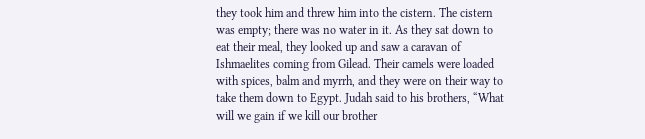they took him and threw him into the cistern. The cistern was empty; there was no water in it. As they sat down to eat their meal, they looked up and saw a caravan of Ishmaelites coming from Gilead. Their camels were loaded with spices, balm and myrrh, and they were on their way to take them down to Egypt. Judah said to his brothers, “What will we gain if we kill our brother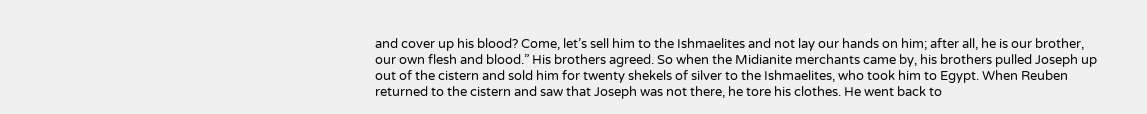and cover up his blood? Come, let’s sell him to the Ishmaelites and not lay our hands on him; after all, he is our brother, our own flesh and blood.” His brothers agreed. So when the Midianite merchants came by, his brothers pulled Joseph up out of the cistern and sold him for twenty shekels of silver to the Ishmaelites, who took him to Egypt. When Reuben returned to the cistern and saw that Joseph was not there, he tore his clothes. He went back to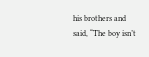his brothers and said, “The boy isn’t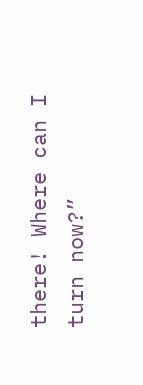there! Where can I turn now?”